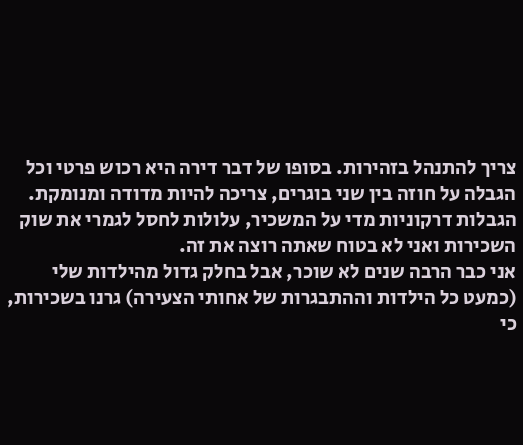צריך להתנהל בזהירות. בסופו של דבר דירה היא רכוש פרטי וכל הגבלה על חוזה בין שני בוגרים, צריכה להיות מדודה ומנומקת.
הגבלות דרקוניות מדי על המשכיר, עלולות לחסל לגמרי את שוק השכירות ואני לא בטוח שאתה רוצה את זה.
אני כבר הרבה שנים לא שוכר, אבל בחלק גדול מהילדות שלי (כמעט כל הילדות וההתבגרות של אחותי הצעירה) גרנו בשכירות, כי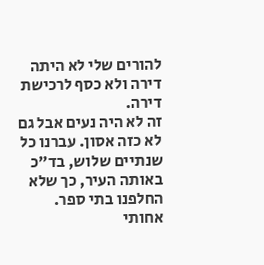להורים שלי לא היתה דירה ולא כסף לרכישת דירה.
זה לא היה נעים אבל גם לא כזה אסון. עברנו כל שנתיים שלוש, בד״כ באותה העיר, כך שלא החלפנו בתי ספר. אחותי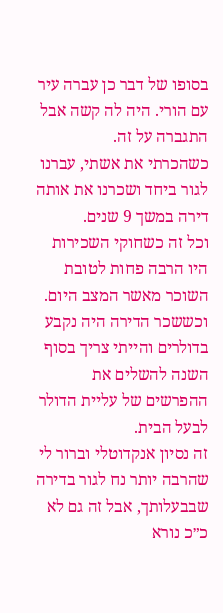בסופו של דבר כן עברה עיר עם הורי. היה לה קשה אבל התגברה על זה.
כשהכרתי את אשתי, עברנו לגור ביחד ושכרנו את אותה דירה במשך 9 שנים.
וכל זה כשחוקי השכירות היו הרבה פחות לטובת השוכר מאשר המצב היום. וכששכר הדירה היה נקבע בדולרים והייתי צריך בסוף השנה להשלים את ההפרשים של עליית הדולר לבעל הבית.
זה נסיון אנקדוטלי וברור לי שהרבה יותר נח לגור בדירה שבבעלותך, אבל זה גם לא כ״כ נורא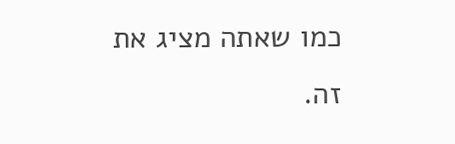כמו שאתה מציג את זה.